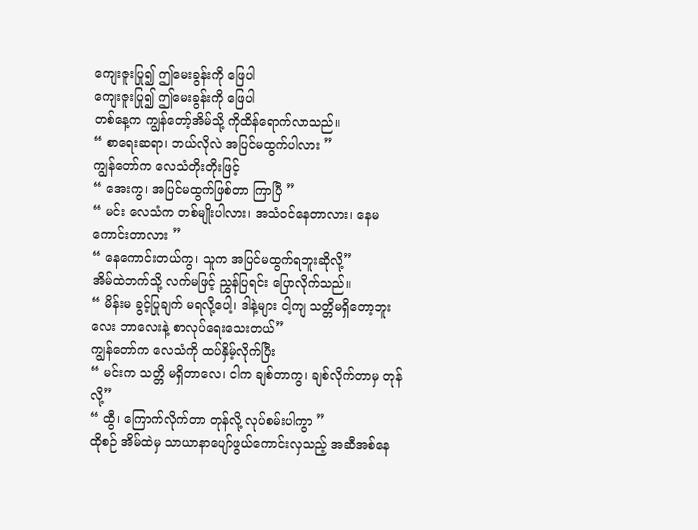ကျေးဇူးပြု၍ ဤမေးခွန်းကို ဖြေပါ
ကျေးဇူးပြု၍ ဤမေးခွန်းကို ဖြေပါ
တစ်နေ့က ကျွန်တော့်အိမ်သို့ ကိုထိန်ရောက်လာသည်။
“ စာရေးဆရာ၊ ဘယ်လိုလဲ အပြင်မထွက်ပါလား ”
ကျွန်တော်က လေသံတိုးတိုးဖြင့်
“ အေးကွ၊ အပြင်မထွက်ဖြစ်တာ ကြာပြီ ”
“ မင်း လေသံက တစ်မျိုးပါလား၊ အသံဝင်နေတာလား၊ နေမကောင်းတာလား ”
“ နေကောင်းတယ်ကွ၊ သူက အပြင်မထွက်ရဘူးဆိုလို့”
အိမ်ထဲဘက်သို့ လက်မဖြင့် ညွှန်ပြရင်း ပြောလိုက်သည်။
“ မိန်းမ ခွင့်ပြုချက် မရလို့ပေါ့၊ ဒါနဲ့များ ငါ့ကျ သတ္တိမရှိတော့ဘူးလေး ဘာလေးနဲ့ စာလုပ်ရေးသေးတယ်”
ကျွန်တော်က လေသံကို ထပ်နှိမ့်လိုက်ပြီး
“ မင်းက သတ္တိ မရှိတာလေ၊ ငါက ချစ်တာကွ၊ ချစ်လိုက်တာမှ တုန်လို့”
“ ထွီ၊ ကြောက်လိုက်တာ တုန်လို့ လုပ်စမ်းပါကွာ ”
ထိုစဉ် အိမ်ထဲမှ သာယာနာပျော်ဖွယ်ကောင်းလှသည့် အဆီအစ်နေ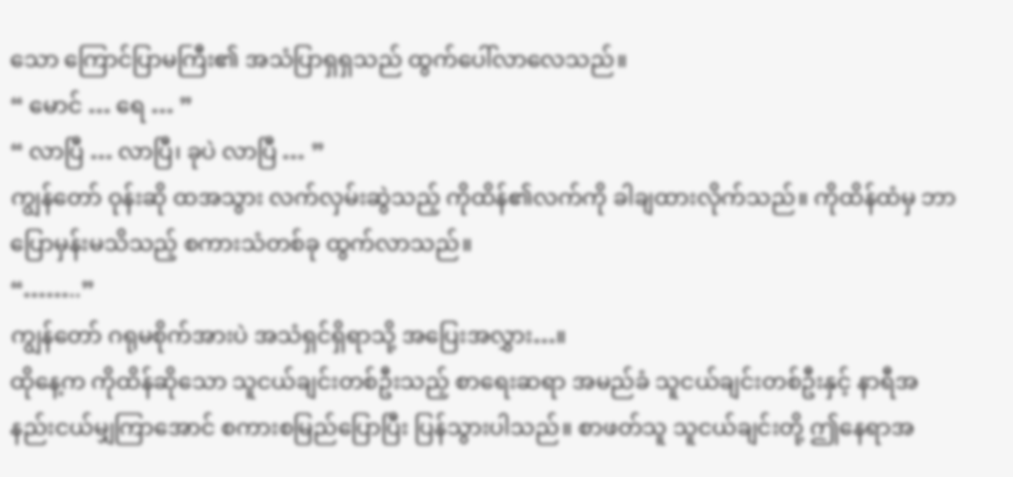သော ကြောင်ပြာမကြီး၏ အသံပြာရှရှသည် ထွက်ပေါ်လာလေသည်။
“ မောင် … ရေ … ”
“ လာပြီ … လာပြီ၊ ခုပဲ လာပြီ … ”
ကျွန်တော် ဝုန်းဆို ထအသွား လက်လှမ်းဆွဲသည့် ကိုထိန်၏လက်ကို ခါချထားလိုက်သည်။ ကိုထိန်ထံမှ ဘာပြောမှန်းမသိသည့် စကားသံတစ်ခု ထွက်လာသည်။
“……..”
ကျွန်တော် ဂရုမစိုက်အားပဲ အသံရှင်ရှိရာသို့ အပြေးအလွှား…။
ထိုနေ့က ကိုထိန်ဆိုသော သူငယ်ချင်းတစ်ဦးသည့် စာရေးဆရာ အမည်ခံ သူငယ်ချင်းတစ်ဦးနှင့် နာရီအနည်းငယ်မျှကြာအောင် စကားစမြည်ပြောပြီး ပြန်သွားပါသည်။ စာဖတ်သူ သူငယ်ချင်းတို့ ဤနေရာအ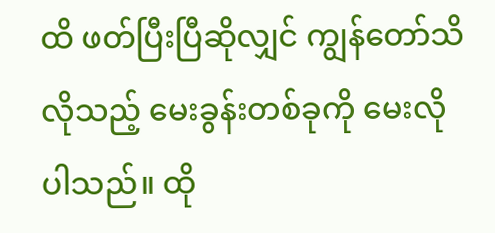ထိ ဖတ်ပြီးပြီဆိုလျှင် ကျွန်တော်သိလိုသည့် မေးခွန်းတစ်ခုကို မေးလိုပါသည်။ ထို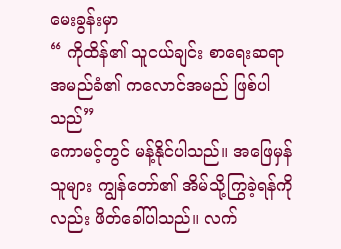မေးခွန်းမှာ
“ ကိုထိန်၏ သူငယ်ချင်း စာရေးဆရာအမည်ခံ၏ ကလောင်အမည် ဖြစ်ပါသည်”
ကောမင့်တွင် မန့်နိုင်ပါသည်။ အဖြေမှန်သူများ ကျွန်တော်၏ အိမ်သို့ကြွခဲ့ရန်ကိုလည်း ဖိတ်ခေါ်ပါသည်။ လက်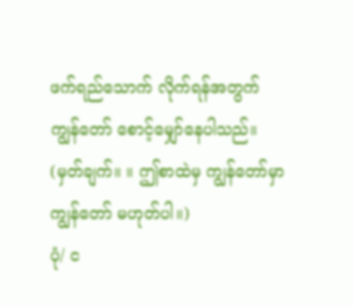ဖက်ရည်သောက် လိုက်ရန်အတွက် ကျွန်တော် စောင့်မျှော်နေပါသည်။
(မှတ်ချက်။ ။ ဤစာထဲမှ ကျွန်တော်မှာ ကျွန်တော် မဟုတ်ပါ။)
ပုံ/ င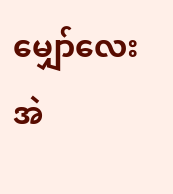မျှော်လေး
အဲ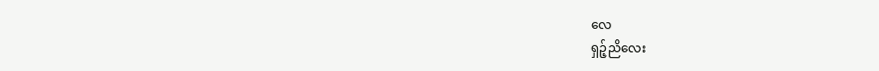လေ
ရှဉ့်ညိလေး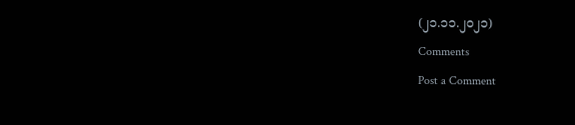(၂၁.၁၁.၂၀၂၁)
Comments
Post a Comment